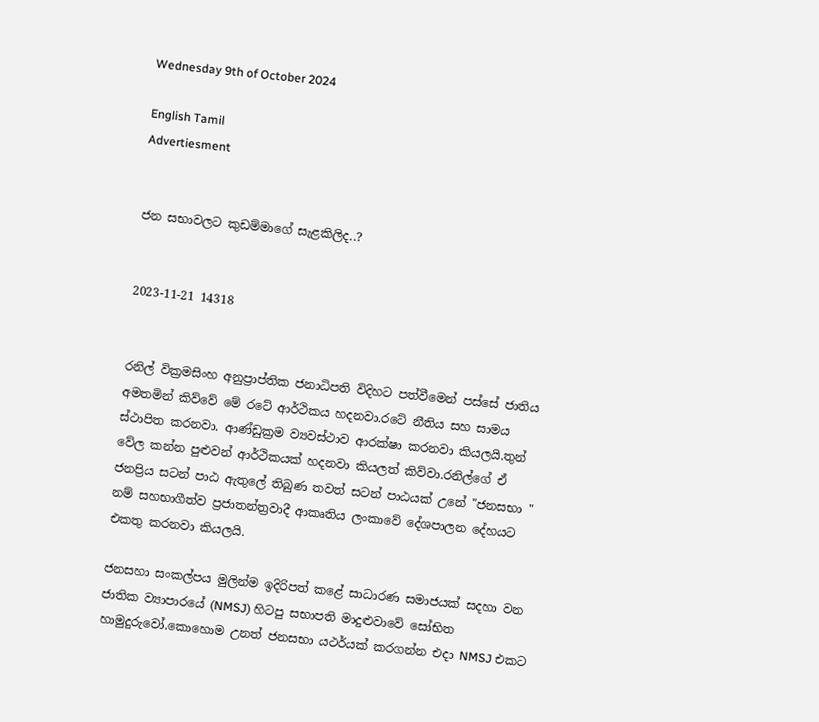Wednesday 9th of October 2024

English Tamil
Advertiesment


ජන සභාවලට කුඩම්මාගේ සැළකිලිද..?


2023-11-21 14318


රනිල් වික්‍රමසිංහ අනුප්‍රාප්තික ජනාධිපති විදිහට පත්වීමෙන් පස්සේ ජාතිය අමතමින් කිව්වේ මේ රටේ ආර්ථිකය හදනවා.රටේ නීතිය සහ සාමය ස්ථාපිත කරනවා. ආණ්ඩුක්‍රම ව්‍යවස්ථාව ආරක්ෂා කරනවා කියලයි.තුන් වේල කන්න පුළුවන් ආර්ථිකයක් හදනවා කියලත් කිව්වා.රනිල්ගේ ඒ ජනප්‍රිය සටන් පාඨ ඇතුලේ තිබුණ තවත් සටන් පාඨයක් උනේ "ජනසභා " නම් සහභාගීත්ව ප්‍රජාතන්ත්‍රවාදී ආකෘතිය ලංකාවේ දේශපාලන දේහයට එකතු කරනවා කියලයි.

ජනසහා සංකල්පය මුලින්ම ඉදිරිපත් කළේ සාධාරණ සමාජයක් සදහා වන ජාතික ව්‍යාපාරයේ (NMSJ) හිටපු සභාපති මාදුළුවාවේ සෝභිත හාමුදුරුවෝ.කොහොම උනත් ජනසභා යථර්යක් කරගන්න එදා NMSJ එකට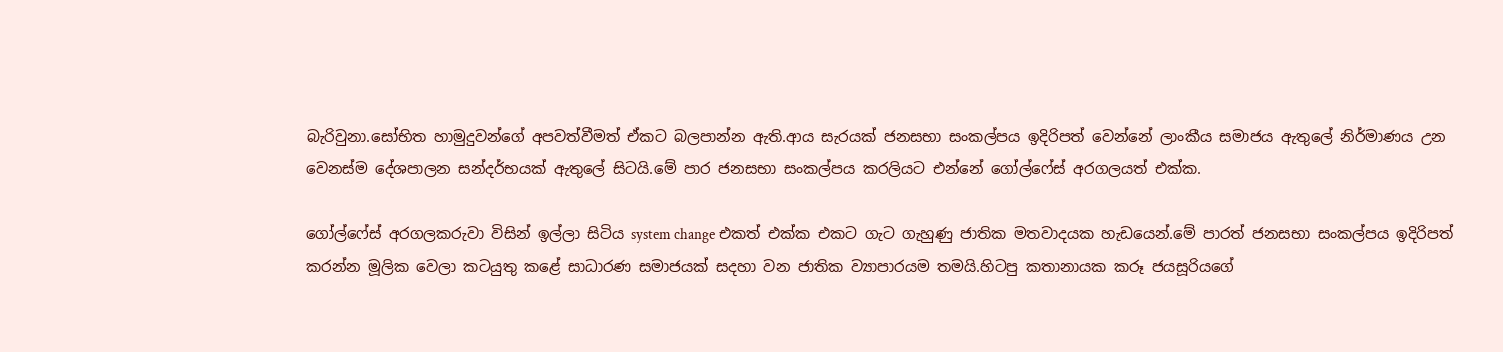බැරිවුනා.සෝභිත හාමුදුවන්ගේ අපවත්වීමත් ඒකට බලපාන්න ඇති.ආය සැරයක් ජනසභා සංකල්පය ඉදිරිපත් වෙන්නේ ලාංකීය සමාජය ඇතුලේ නිර්මාණය උන වෙනස්ම දේශපාලන සන්දර්භයක් ඇතුලේ සිටයි.මේ පාර ජනසභා සංකල්පය කරලියට එන්නේ ගෝල්ෆේස් අරගලයත් එක්ක.

ගෝල්ෆේස් අරගලකරුවා විසින් ඉල්ලා සිටිය system change එකත් එක්ක එකට ගැට ගැහුණු ජාතික මතවාදයක හැඩයෙන්.මේ පාරත් ජනසභා සංකල්පය ඉදිරිපත් කරන්න මූලික වෙලා කටයුතු කළේ සාධාරණ සමාජයක් සදහා වන ජාතික ව්‍යාපාරයම තමයි.හිටපු කතානායක කරූ ජයසූරියගේ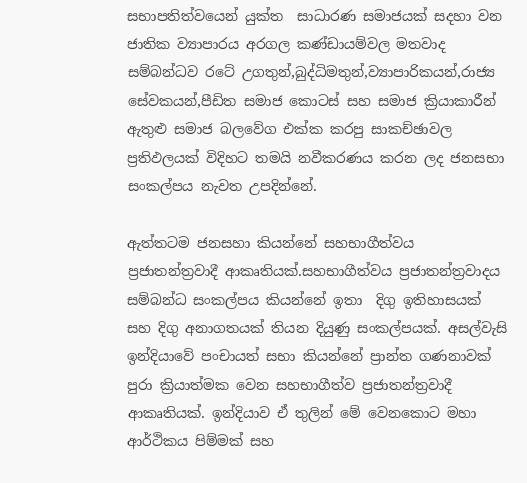සභාපතිත්වයෙන් යුක්ත  සාධාරණ සමාජයක් සදහා වන ජාතික ව්‍යාපාරය අරගල කණ්ඩායම්වල මතවාද සම්බන්ධව රටේ උගතුන්,බුද්ධිමතුන්,ව්‍යාපාරිකයන්,රාජ්‍ය සේවකයන්,පීඩිත සමාජ කොටස් සහ සමාජ ක්‍රියාකාරීන් ඇතුළු සමාජ බලවේග එක්ක කරපු සාකච්ඡාවල ප්‍රතිඵලයක් විදිහට තමයි නවීකරණය කරන ලද ජනසභා සංකල්පය නැවත උපදින්නේ.

ඇත්තටම ජනසහා කියන්නේ සහභාගීත්වය ප්‍රජාතන්ත්‍රවාදී ආකෘතියක්.සහභාගීත්වය ප්‍රජාතන්ත්‍රවාදය සම්බන්ධ සංකල්පය කියන්නේ ඉතා  දිගු ඉතිහාසයක් සහ දිගු අනාගතයක් තියන දියුණු සංකල්පයක්. අසල්වැසි ඉන්දියාවේ පංචායත් සභා කියන්නේ ප්‍රාන්ත ගණනාවක් පුරා ක්‍රියාත්මක වෙන සහභාගීත්ව ප්‍රජාතන්ත්‍රවාදී ආකෘතියක්. ඉන්දියාව ඒ තුලින් මේ වෙනකොට මහා ආර්ථිකය පිම්මක් සහ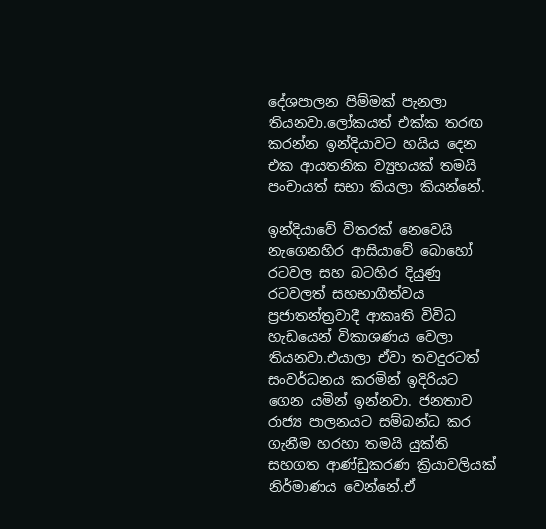දේශපාලන පිම්මක් පැනලා තියනවා.ලෝකයත් එක්ක තරඟ කරන්න ඉන්දියාවට හයිය දෙන එක ආයතනික ව්‍යුහයක් තමයි පංචායත් සභා කියලා කියන්නේ.

ඉන්දියාවේ විතරක් නෙවෙයි නැගෙනහිර ආසියාවේ බොහෝ රටවල සහ බටහිර දියුණු රටවලත් සහභාගීත්වය ප්‍රජාතන්ත්‍රවාදී ආකෘති විවිධ හැඩයෙන් විකාශණය වෙලා තියනවා.එයාලා ඒවා තවදුරටත් සංවර්ධනය කරමින් ඉදිරියට ගෙන යමින් ඉන්නවා. ජනතාව රාජ්‍ය පාලනයට සම්බන්ධ කර ගැනීම හරහා තමයි යුක්ති සහගත ආණ්ඩුකරණ ක්‍රියාවලියක් නිර්මාණය වෙන්නේ.ඒ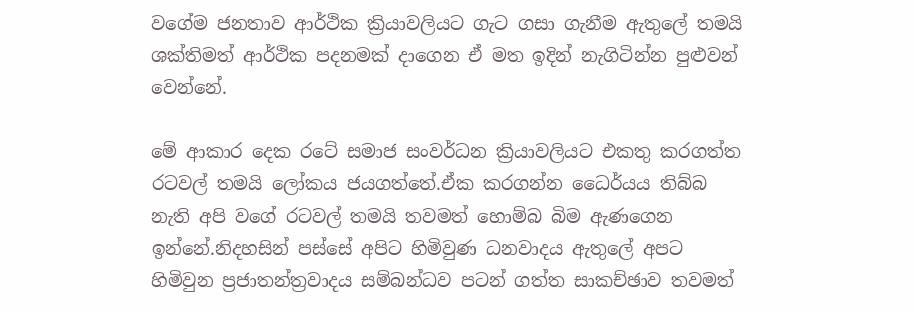වගේම ජනතාව ආර්ථික ක්‍රියාවලියට ගැට ගසා ගැනීම ඇතුලේ තමයි ශක්තිමත් ආර්ථික පදනමක් දාගෙන ඒ මත ඉදින් නැගිටින්න පුළුවන් වෙන්නේ.

මේ ආකාර දෙක රටේ සමාජ සංවර්ධන ක්‍රියාවලියට එකතු කරගත්ත රටවල් තමයි ලෝකය ජයගත්තේ.ඒක කරගන්න ධෛර්යය තිබ්බ නැති අපි වගේ රටවල් තමයි තවමත් හොම්බ බිම ඇණගෙන ඉන්නේ.නිදහසින් පස්සේ අපිට හිමිවුණ ධනවාදය ඇතුලේ අපට හිමිවුන ප්‍රජාතන්ත්‍රවාදය සම්බන්ධව පටන් ගත්ත සාකච්ඡාව තවමත්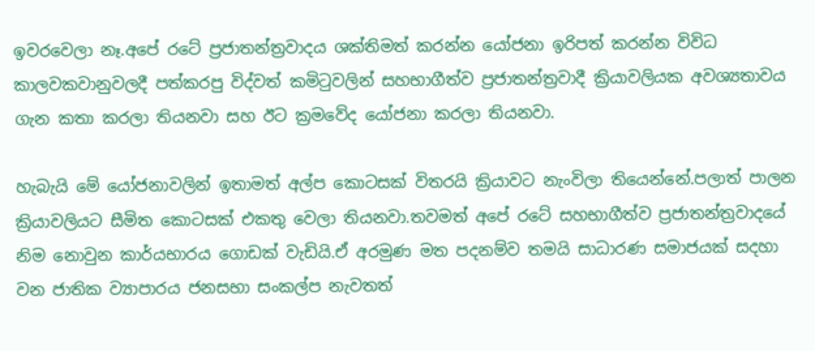ඉවරවෙලා නෑ.අපේ රටේ ප්‍රජාතන්ත්‍රවාදය ශක්තිමත් කරන්න යෝජනා ඉරිපත් කරන්න විවිධ කාලවකවානුවලදී පත්කරපු විද්වත් කමිටුවලින් සහභාගීත්ව ප්‍රජාතන්ත්‍රවාදී ක්‍රියාවලියක අවශ්‍යතාවය ගැන කතා කරලා තියනවා සහ ඊට ක්‍රමවේද යෝජනා කරලා තියනවා.

හැබැයි මේ යෝජනාවලින් ඉතාමත් අල්ප කොටසක් විතරයි ක්‍රියාවට නැංවිලා තියෙන්නේ.පලාත් පාලන ක්‍රියාවලියට සීමිත කොටසක් එකතු වෙලා තියනවා.තවමත් අපේ රටේ සහභාගීත්ව ප්‍රජාතන්ත්‍රවාදයේ නිම නොවුන කාර්යභාරය ගොඩක් වැඩියි.ඒ අරමුණ මත පදනම්ව තමයි සාධාරණ සමාජයක් සදහා වන ජාතික ව්‍යාපාරය ජනසභා සංකල්ප නැවතත්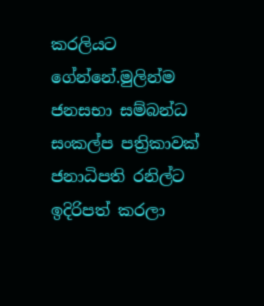කරලියට ගේන්නේ.මුලින්ම ජනසභා සම්බන්ධ සංකල්ප පත්‍රිකාවක් ජනාධිපති රනිල්ට ඉදිරිපත් කරලා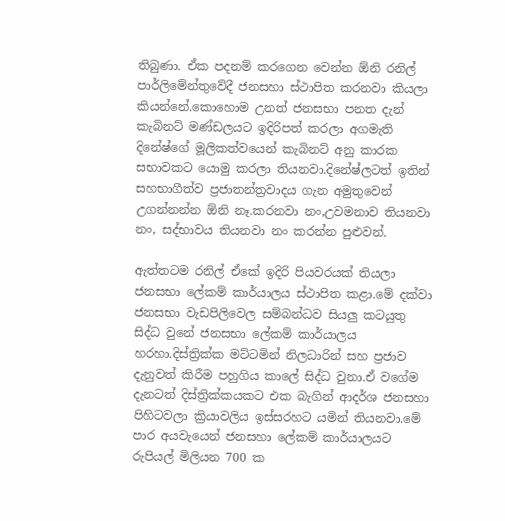තිබුණා. ඒක පදනම් කරගෙන වෙන්න ඕනි රනිල් පාර්ලිමේන්තුවේදී ජනසහා ස්ථාපිත කරනවා කියලා කියන්නේ.කොහොම උනත් ජනසභා පනත දැන් කැබිනට් මණ්ඩලයට ඉදිරිපත් කරලා අගමැති දිනේෂ්ගේ මූලිකත්වයෙන් කැබිනට් අනු කාරක සභාවකට යොමු කරලා තියනවා.දිනේෂ්ලටත් ඉතින් සහභාගීත්ව ප්‍රජාතන්ත්‍රවාදය ගැන අමුතුවෙන් උගන්නන්න ඕනි නෑ.කරනවා නං,උවමනාව තියනවා නං, සද්භාවය තියනවා නං කරන්න පුළුවන්.

ඇත්තටම රනිල් ඒකේ ඉදිරි පියවරයක් තියලා ජනසභා ලේකම් කාර්යාලය ස්ථාපිත කළා.මේ දක්වා ජනසභා වැඩපිලිවෙල සම්බන්ධව සියලු කටයුතු සිද්ධ වුනේ ජනසභා ලේකම් කාර්යාලය හරහා.දිස්ත්‍රික්ක මට්ටමින් නිලධාරින් සහ ප්‍රජාව දැනුවත් කිරීම පහුගිය කාලේ සිද්ධ වුනා.ඒ වගේම දැනටත් දිස්ත්‍රික්කයකට එක බැගින් ආදර්ශ ජනසහා පිහිටවලා ක්‍රියාවලිය ඉස්සරහට යමින් තියනවා.මේ පාර අයවැයෙන් ජනසහා ලේකම් කාර්යාලයට රුපියල් මිලියන 700 ක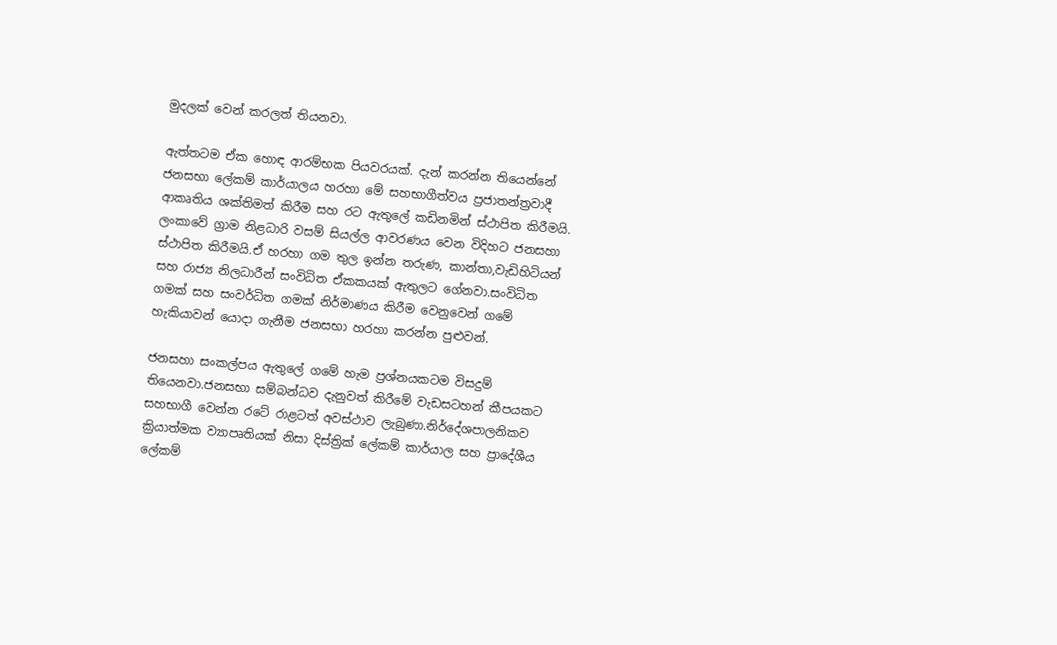මුදලක් වෙන් කරලත් තියනවා.

ඇත්තටම ඒක හොඳ ආරම්භක පියවරයක්. දැන් කරන්න තියෙන්නේ ජනසභා ලේකම් කාර්යාලය හරහා මේ සහභාගීත්වය ප්‍රජාතන්ත්‍රවාදී ආකෘතිය ශක්තිමත් කිරීම සහ රට ඇතුලේ කඩිනමින් ස්ථාපිත කිරීමයි. ලංකාවේ ග්‍රාම නිළධාරි වසම් සියල්ල ආවරණය වෙන විදිහට ජනසහා ස්ථාපිත කිරීමයි.ඒ හරහා ගම තුල ඉන්න තරුණ, කාන්තා,වැඩිහිටියන් සහ රාජ්‍ය නිලධාරීන් සංවිධිත ඒකකයක් ඇතුලට ගේනවා.සංවිධිත ගමක් සහ සංවර්ධිත ගමක් නිර්මාණය කිරීම වෙනුවෙන් ගමේ හැකියාවන් යොදා ගැනීම ජනසභා හරහා කරන්න පුළුවන්.

ජනසහා සංකල්පය ඇතුලේ ගමේ හැම ප්‍රශ්නයකටම විසදුම් තියෙනවා.ජනසභා සම්බන්ධව දැනුවත් කිරීමේ වැඩසටහන් කීපයකට සහභාගී වෙන්න රටේ රාළටත් අවස්ථාව ලැබුණා.නිර්දේශපාලනිකව ක්‍රියාත්මක ව්‍යාපෘතියක් නිසා දිස්ත්‍රික් ලේකම් කාර්යාල සහ ප්‍රාදේශීය ලේකම්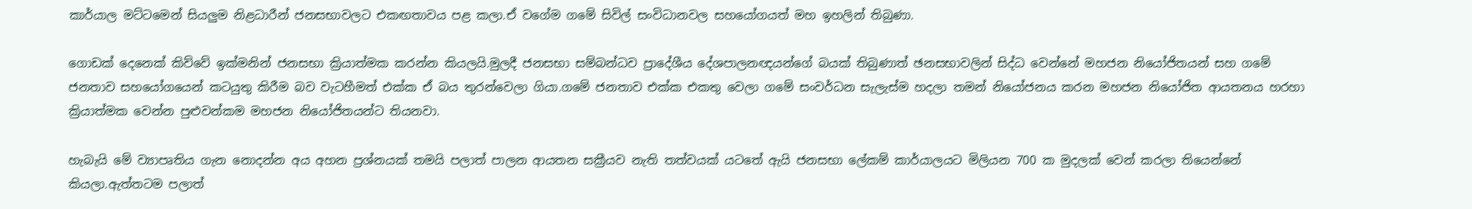කාර්යාල මට්ටමෙන් සියලුම නිළධාරීන් ජනසභාවලට එකඟතාවය පළ කලා.ඒ වගේම ගමේ සිවිල් සංවිධානවල සහයෝගයත් මහ ඉහලින් තිබුණා.

ගොඩක් දෙනෙක් කිව්වේ ඉක්මනින් ජනසභා ක්‍රියාත්මක කරන්න කියලයි.මුලදී ජනසභා සම්බන්ධව ප්‍රාදේශීය දේශපාලනඥයන්ගේ බයක් තිබුණාත් ඡනසභාවලින් සිද්ධ වෙන්නේ මහජන නියෝජිතයන් සහ ගමේ ජනතාව සහයෝගයෙන් කටයුතු කිරීම බව වැටහීමත් එක්ක ඒ බය තුරන්වෙලා ගියා.ගමේ ජනතාව එක්ක එකතු වෙලා ගමේ සංවර්ධන සැලැස්ම හදලා තමන් නියෝජනය කරන මහජන නියෝජිත ආයතනය හරහා ක්‍රියාත්මක වෙන්න පුළුවන්කම මහජන නියෝජිතයන්ට තියනවා.

හැබැයි මේ ව්‍යාපෘතිය ගැන නොදන්න අය අහන ප්‍රශ්නයක් තමයි පලාත් පාලන ආයතන සක්‍රීයව නැති තත්වයක් යටතේ ඇයි ජනසභා ලේකම් කාර්යාලයට මිලියන 700 ක මුදලක් වෙන් කරලා තියෙන්නේ කියලා.ඇත්තටම පලාත්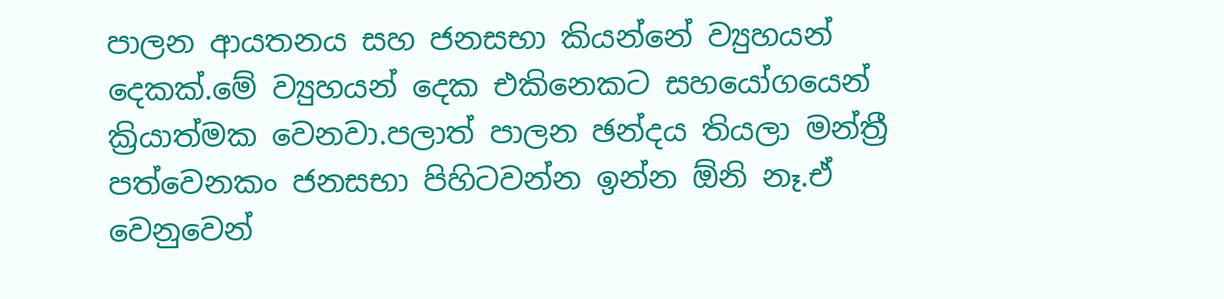පාලන ආයතනය සහ ජනසභා කියන්නේ ව්‍යුහයන් දෙකක්.මේ ව්‍යුහයන් දෙක එකිනෙකට සහයෝගයෙන් ක්‍රියාත්මක වෙනවා.පලාත් පාලන ඡන්දය තියලා මන්ත්‍රී පත්වෙනකං ජනසභා පිහිටවන්න ඉන්න ඕනි නෑ.ඒ වෙනුවෙන්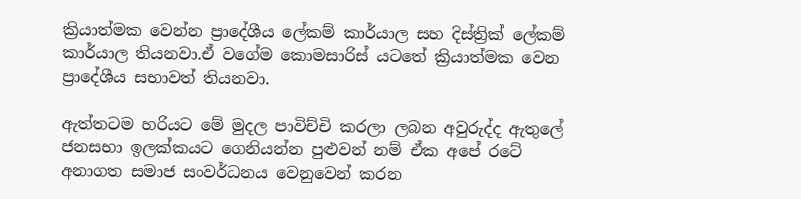ක්‍රියාත්මක වෙන්න ප්‍රාදේශීය ලේකම් කාර්යාල සහ දිස්ත්‍රික් ලේකම් කාර්යාල තියනවා.ඒ වගේම කොමසාරිස් යටතේ ක්‍රියාත්මක වෙන ප්‍රාදේශීය සභාවත් තියනවා.

ඇත්තටම හරියට මේ මුදල පාවිච්චි කරලා ලබන අවුරුද්ද ඇතුලේ ජනසභා ඉලක්කයට ගෙනියන්න පුළුවන් නම් ඒක අපේ රටේ අනාගත සමාජ සංවර්ධනය වෙනුවෙන් කරන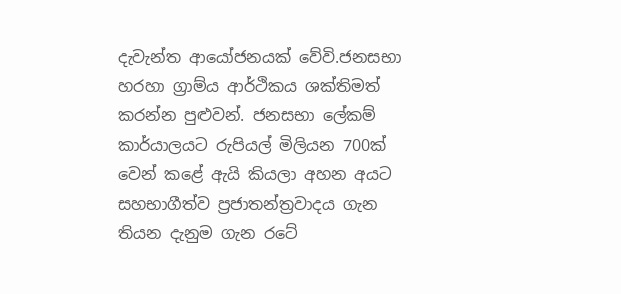දැවැන්ත ආයෝජනයක් වේවි.ජනසභා හරහා ග්‍රාම්ය ආර්ථිකය ශක්තිමත් කරන්න පුළුවන්. ජනසභා ලේකම් කාර්යාලයට රුපියල් මිලියන 700ක් වෙන් කළේ ඇයි කියලා අහන අයට සහභාගීත්ව ප්‍රජාතන්ත්‍රවාදය ගැන තියන දැනුම ගැන රටේ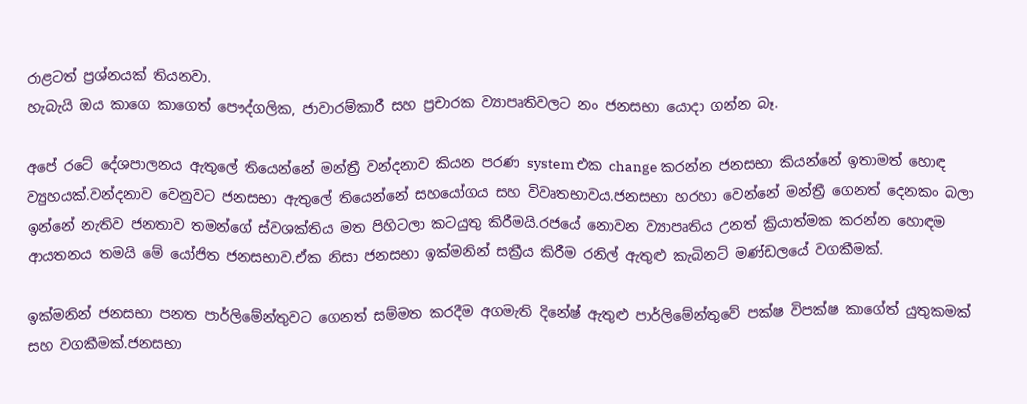රාළටත් ප්‍රශ්නයක් තියනවා.
හැබැයි ඔය කාගෙ කාගෙත් පෞද්ගලික, ජාවාරම්කාරී සහ ප්‍රචාරක ව්‍යාපෘතිවලට නං ජනසභා යොදා ගන්න බෑ.

අපේ රටේ දේශපාලනය ඇතුලේ තියෙන්නේ මන්ත්‍රී වන්දනාව කියන පරණ system එක change කරන්න ජනසභා කියන්නේ ඉතාමත් හොඳ ව්‍යුහයක්.වන්දනාව වෙනුවට ජනසභා ඇතුලේ තියෙන්නේ සහයෝගය සහ විවෘතභාවය.ජනසභා හරහා වෙන්නේ මන්ත්‍රී ගෙනත් දෙනකං බලා ඉන්නේ නැතිව ජනතාව තමන්ගේ ස්වශක්තිය මත පිහිටලා කටයුතු කිරීමයි.රජයේ නොවන ව්‍යාපෘතිය උනත් ක්‍රියාත්මක කරන්න හොඳම ආයතනය තමයි මේ යෝජිත ජනසභාව.ඒක නිසා ජනසභා ඉක්මනින් සක්‍රීය කිරීම රනිල් ඇතුළු කැබිනට් මණ්ඩලයේ වගකීමක්.

ඉක්මනින් ජනසභා පනත පාර්ලිමේන්තුවට ගෙනත් සම්මත කරදීම අගමැති දිනේෂ් ඇතුළු පාර්ලිමේන්තුවේ පක්ෂ විපක්ෂ කාගේත් යුතුකමක් සහ වගකීමක්.ජනසභා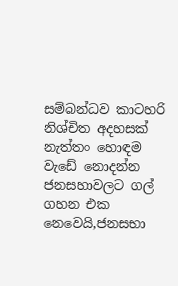සම්බන්ධව කාටහරි නිශ්චිත අදහසක් නැත්තං හොඳම වැඩේ නොදන්න ජනසහාවලට ගල් ගහන එක නෙවෙයි,ජනසභා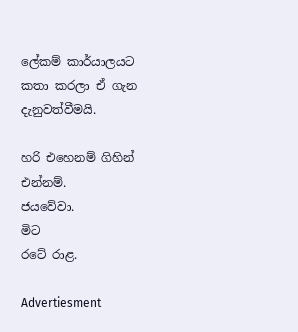ලේකම් කාර්යාලයට කතා කරලා ඒ ගැන දැනුවත්වීමයි.

හරි එහෙනම් ගිහින් එන්නම්.
ජයවේවා.
මිට
රටේ රාළ.

Advertiesment